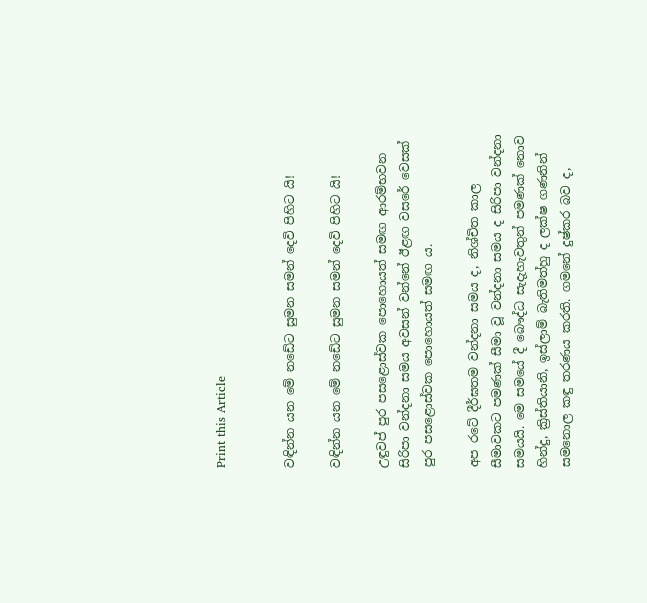Print this Article


වඳින්න යන මේ නඩේට සුමන සමන් දෙවි පිහිට යි!

වඳින්න යන මේ නඩේට සුමන සමන් දෙවි පිහිට යි!

උඳුවප් පුර පසළොස්වක පොහොයත් සමඟ ආරම්භවන සිරිපා වන්දනා සමය අවසන් වන්නේ ඊළඟ වසරේ වෙසක් පුර පසළොස්වක පොහොයත් සමඟ ය.

අප රටේ දීර්ඝතම වන්දනා සමය ද, නිශ්චිත කාල සීමාවකට පමණක් සීමා වූ වන්දනා සමය ද සිරිපා වන්දනා සමයයි. මෙ සමයේ දී බෞද්ධ සැදැහැවතුන් පමණක් නොව හින්දු, ක්‍රිස්තියානි, ඉස්ලාම් බැතිමත්හු ද ලක්ෂ ගණනින් සමනොල කඳු තරණය කරති. ගමනේ දුෂ්කර බව ද,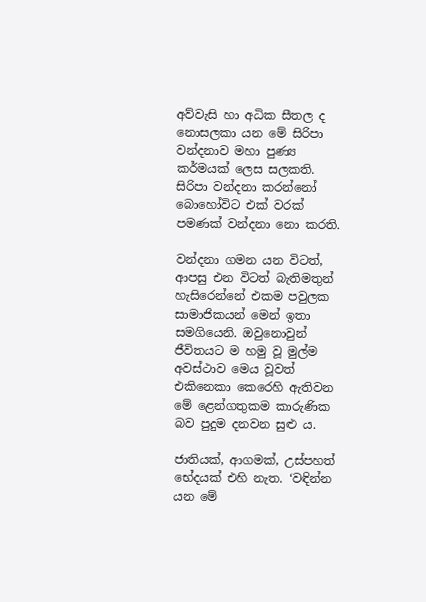අව්වැසි හා අධික සීතල ද නොසලකා යන මේ සිරිපා වන්දනාව මහා පුණ්‍ය කර්මයක් ලෙස සලකති. සිරිපා වන්දනා කරන්නෝ බොහෝවිට එක් වරක් පමණක් වන්දනා නො කරති.

වන්දනා ගමන යන විටත්, ආපසු එන විටත් බැතිමතුන් හැසිරෙන්නේ එකම පවුලක සාමාජිකයන් මෙන් ඉතා සමගියෙනි. ඔවුනොවුන් ජීවිතයට ම හමු වූ මුල්ම අවස්ථාව මෙය වූවත් එකිනෙකා කෙරෙහි ඇතිවන මේ ළෙන්ගතුකම කාරුණික බව පුදුම දනවන සුළු ය.

ජාතියක්, ආගමක්, උස්පහත් භේදයක් එහි නැත. ‘වඳින්න යන මේ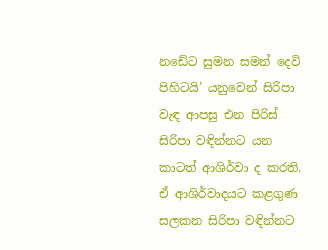නඩේට සුමන සමන් දෙවි පිහිටයි’ යනුවෙන් සිරිපා වැඳ ආපසු එන පිරිස් සිරිපා වඳින්නට යන කාටත් ආශිර්වා ද කරති. ඒ ආශිර්වාදයට කළගුණ සලකන සිරිපා වඳින්නට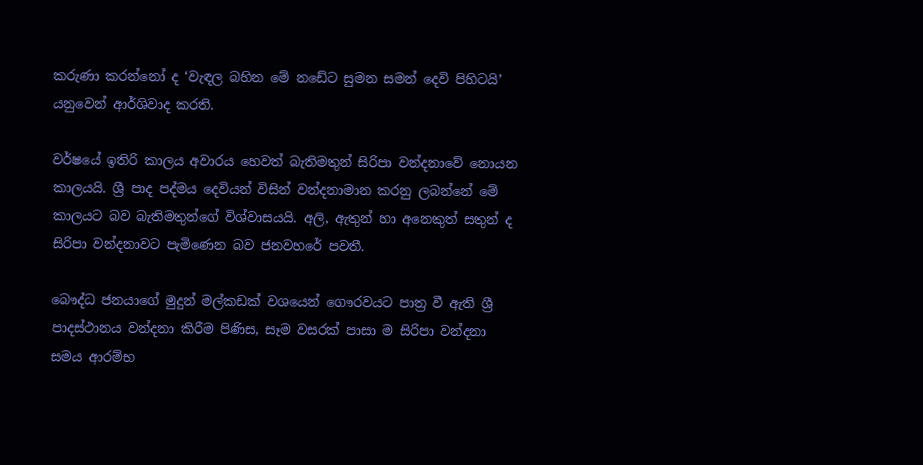කරුණා කරන්නෝ ද ‘වැඳල බහින මේ නඩේට සුමන සමන් දෙවි පිහිටයි’ යනුවෙන් ආර්ශිවාද කරති.

වර්ෂයේ ඉතිරි කාලය අවාරය හෙවත් බැතිමතුන් සිරිපා වන්දනාවේ නොයන කාලයයි. ශ්‍රී පාද පද්මය දෙවියන් විසින් වන්දනාමාන කරනු ලබන්නේ මේ කාලයට බව බැතිමතුන්ගේ විශ්වාසයයි. අලි, ඇතුන් හා අනෙකුත් සතුන් ද සිරිපා වන්දනාවට පැමිණෙන බව ජනවහරේ පවතී.

බෞද්ධ ජනයාගේ මුදුන් මල්කඩක් වශයෙන් ගෞරවයට පාත්‍ර වී ඇති ශ්‍රී පාදස්ථානය වන්දනා කිරීම පිණිස, සෑම වසරක් පාසා ම සිරිපා වන්දනා සමය ආරම්භ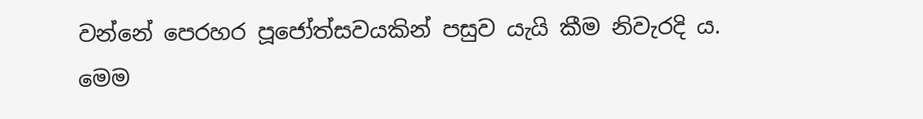වන්නේ පෙරහර පූජෝත්සවයකින් පසුව යැයි කීම නිවැරදි ය. මෙම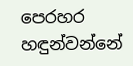පෙරහර හඳුන්වන්නේ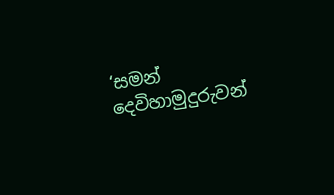‘සමන් දෙවිහාමුදුරුවන්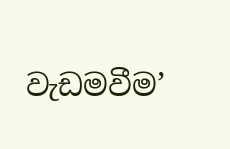වැඩමවීම’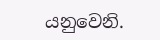යනුවෙනි.